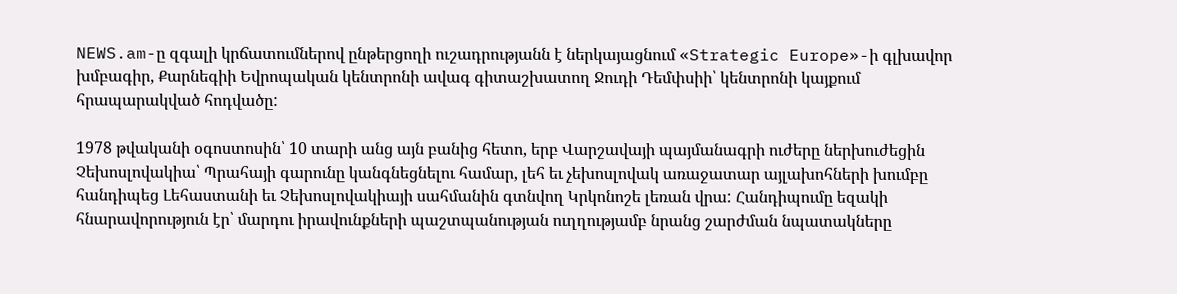NEWS.am-ը զգալի կրճատումներով ընթերցողի ուշադրությանն է ներկայացնում «Strategic Europe»-ի գլխավոր խմբագիր, Քարնեգիի Եվրոպական կենտրոնի ավագ գիտաշխատող Ջուդի Դեմփսիի՝ կենտրոնի կայքում հրապարակված հոդվածը:

1978 թվականի օգոստոսին՝ 10 տարի անց այն բանից հետո, երբ Վարշավայի պայմանագրի ուժերը ներխուժեցին Չեխոսլովակիա՝ Պրահայի գարունը կանգնեցնելու համար, լեհ եւ չեխոսլովակ առաջատար այլախոհների խումբը հանդիպեց Լեհաստանի եւ Չեխոսլովակիայի սահմանին գտնվող Կրկոնոշե լեռան վրա: Հանդիպումը եզակի հնարավորություն էր՝ մարդու իրավունքների պաշտպանության ուղղությամբ նրանց շարժման նպատակները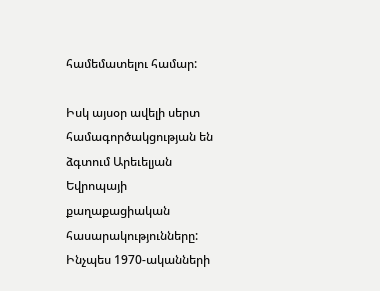համեմատելու համար:

Իսկ այսօր ավելի սերտ համագործակցության են ձգտում Արեւելյան Եվրոպայի քաղաքացիական հասարակությունները: Ինչպես 1970-ականների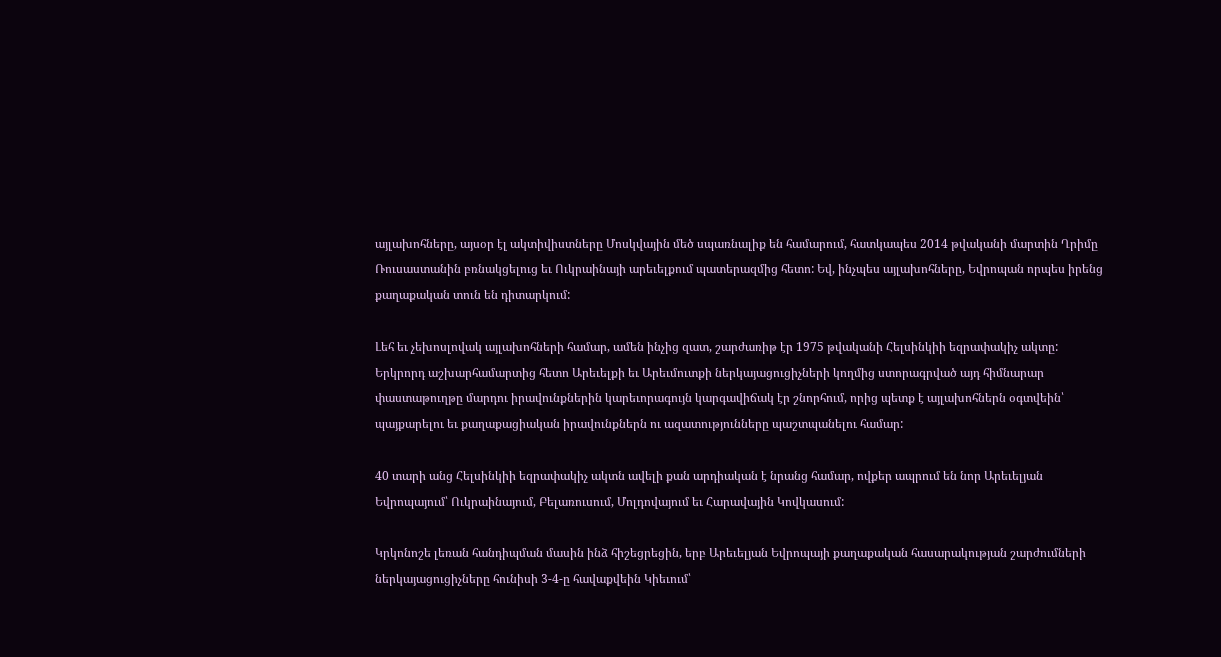այլախոհները, այսօր էլ ակտիվիստները Մոսկվային մեծ սպառնալիք են համարում, հատկապես 2014 թվականի մարտին Ղրիմը Ռուսաստանին բռնակցելուց եւ Ուկրաինայի արեւելքում պատերազմից հետո: Եվ, ինչպես այլախոհները, Եվրոպան որպես իրենց քաղաքական տուն են դիտարկում:

Լեհ եւ չեխոսլովակ այլախոհների համար, ամեն ինչից զատ, շարժառիթ էր 1975 թվականի Հելսինկիի եզրափակիչ ակտը: Երկրորդ աշխարհամարտից հետո Արեւելքի եւ Արեւմուտքի ներկայացուցիչների կողմից ստորագրված այդ հիմնարար փաստաթուղթը մարդու իրավունքներին կարեւորագույն կարգավիճակ էր շնորհում, որից պետք է այլախոհներն օգտվեին՝ պայքարելու եւ քաղաքացիական իրավունքներն ու ազատությունները պաշտպանելու համար:

40 տարի անց Հելսինկիի եզրափակիչ ակտն ավելի քան արդիական է նրանց համար, ովքեր ապրում են նոր Արեւելյան Եվրոպայում՝ Ուկրաինայում, Բելառուսում, Մոլդովայում եւ Հարավային Կովկասում:

Կրկոնոշե լեռան հանդիպման մասին ինձ հիշեցրեցին, երբ Արեւելյան Եվրոպայի քաղաքական հասարակության շարժումների ներկայացուցիչները հունիսի 3-4-ը հավաքվեին Կիեւում՝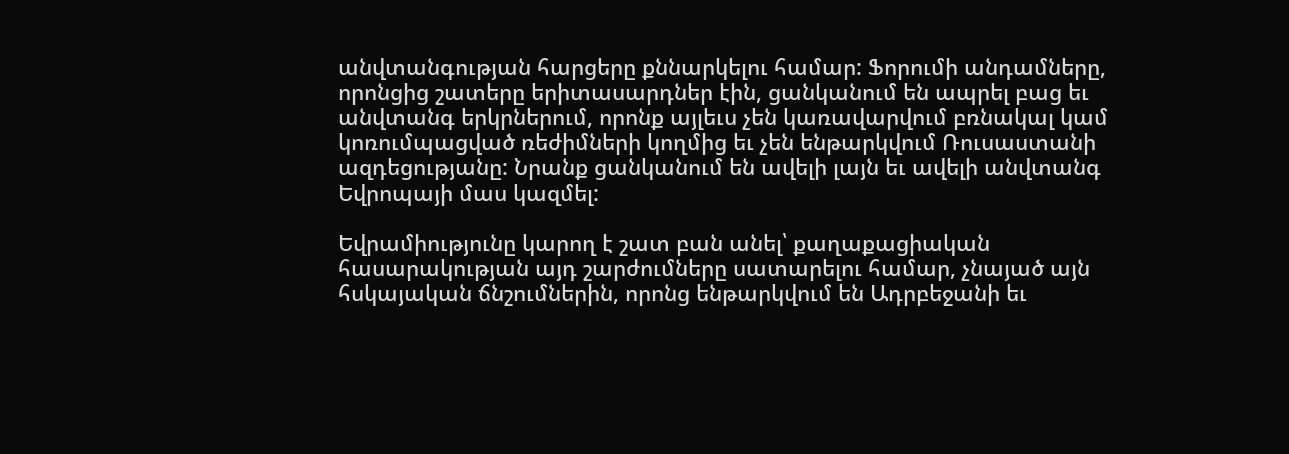անվտանգության հարցերը քննարկելու համար: Ֆորումի անդամները, որոնցից շատերը երիտասարդներ էին, ցանկանում են ապրել բաց եւ անվտանգ երկրներում, որոնք այլեւս չեն կառավարվում բռնակալ կամ կոռումպացված ռեժիմների կողմից եւ չեն ենթարկվում Ռուսաստանի ազդեցությանը: Նրանք ցանկանում են ավելի լայն եւ ավելի անվտանգ Եվրոպայի մաս կազմել:

Եվրամիությունը կարող է շատ բան անել՝ քաղաքացիական հասարակության այդ շարժումները սատարելու համար, չնայած այն հսկայական ճնշումներին, որոնց ենթարկվում են Ադրբեջանի եւ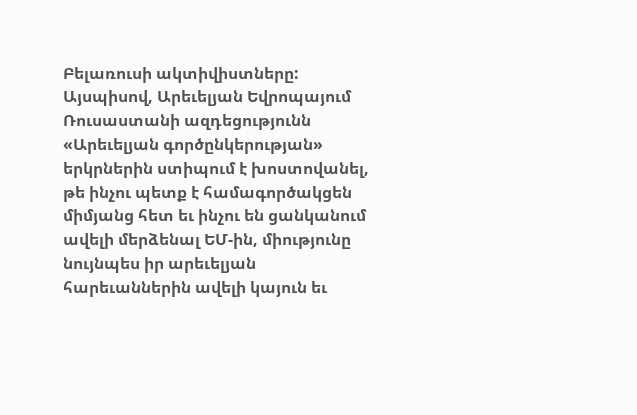Բելառուսի ակտիվիստները: Այսպիսով, Արեւելյան Եվրոպայում Ռուսաստանի ազդեցությունն «Արեւելյան գործընկերության» երկրներին ստիպում է խոստովանել, թե ինչու պետք է համագործակցեն միմյանց հետ եւ ինչու են ցանկանում ավելի մերձենալ ԵՄ-ին, միությունը նույնպես իր արեւելյան հարեւաններին ավելի կայուն եւ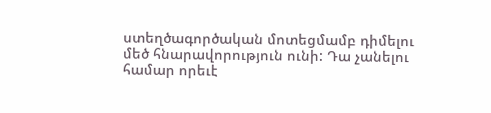ստեղծագործական մոտեցմամբ դիմելու մեծ հնարավորություն ունի: Դա չանելու համար որեւէ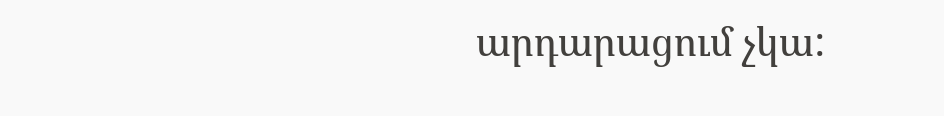արդարացում չկա: